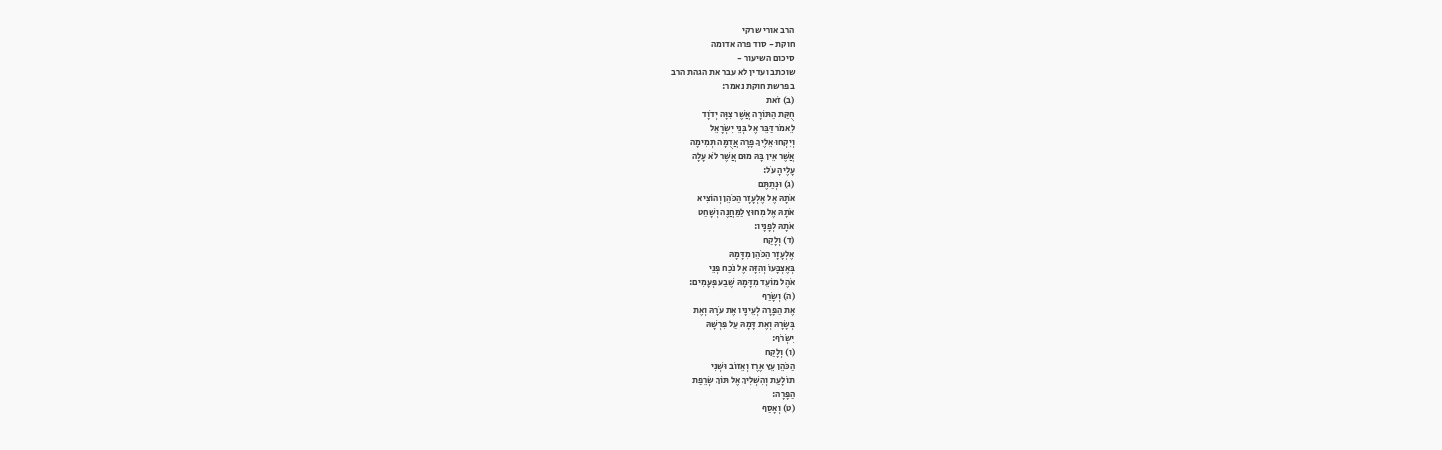הרב אורי שרקי
חוקת - סוד פרה אדומה
סיכום השיעור -
שוכתב ועדין לא עבר את הגהת הרב
בפרשת חוקת נאמר:
(ב) זֹאת
חֻקַּת הַתּוֹרָה אֲשֶׁר צִוָּה יְדֹוָד
לֵאמֹר דַּבֵּר אֶל בְּנֵי יִשְׂרָאֵל
וְיִקְחוּ אֵלֶיךָ פָרָה אֲדֻמָּה תְּמִימָה
אֲשֶׁר אֵין בָּהּ מוּם אֲשֶׁר לֹא עָלָה
עָלֶיהָ עֹל:
(ג) וּנְתַתֶּם
אֹתָהּ אֶל אֶלְעָזָר הַכֹּהֵן וְהוֹצִיא
אֹתָהּ אֶל מִחוּץ לַמַּחֲנֶה וְשָׁחַט
אֹתָהּ לְפָנָיו:
(ד) וְלָקַח
אֶלְעָזָר הַכֹּהֵן מִדָּמָהּ
בְּאֶצְבָּעוֹ וְהִזָּה אֶל נֹכַח פְּנֵי
אֹהֶל מוֹעֵד מִדָּמָהּ שֶׁבַע פְּעָמִים:
(ה) וְשָׂרַף
אֶת הַפָּרָה לְעֵינָיו אֶת עֹרָהּ וְאֶת
בְּשָׂרָהּ וְאֶת דָּמָהּ עַל פִּרְשָׁהּ
יִשְׂרֹף:
(ו) וְלָקַח
הַכֹּהֵן עֵץ אֶרֶז וְאֵזוֹב וּשְׁנִי
תוֹלָעַת וְהִשְׁלִיךְ אֶל תּוֹךְ שְׂרֵפַת
הַפָּרָה:
(ט) וְאָסַף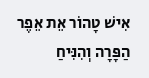אִישׁ טָהוֹר אֵת אֵפֶר הַפָּרָה וְהִנִּיחַ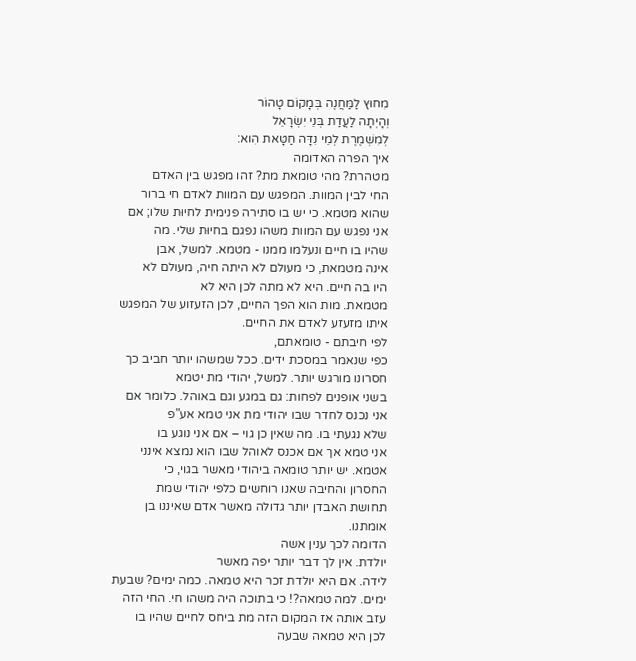מִחוּץ לַמַּחֲנֶה בְּמָקוֹם טָהוֹר
וְהָיְתָה לַעֲדַת בְּנֵי יִשְׂרָאֵל
לְמִשְׁמֶרֶת לְמֵי נִדָּה חַטָּאת הִוא:
איך הפרה האדומה
מטהרת? מהי טומאת מת? זהו מפגש בין האדם
החי לבין המוות. המפגש עם המוות לאדם חי ברור
שהוא מטמא. כי יש בו סתירה פנימית לחיוּת שלו; אם
אני נפגש עם המוות משהו נפגם בחיוּת שלי. מה
שהיו בו חיים ונעלמו ממנו - מטמא. למשל, אבן
אינה מטמאת, כי מעולם לא היתה חיה, מעולם לא
היו בה חיים. היא לא מתה לכן היא לא
מטמאת. מות הוא הפך החיים, לכן הזעזוע של המפגש
איתו מזעזע לאדם את החיים.
לפי חיבתם - טומאתם,
כפי שנאמר במסכת ידים. ככל שמשהו יותר חביב כך
חסרונו מורגש יותר. למשל, יהודי מת יטמא
בשני אופנים לפחות: גם במגע וגם באוהל. כלומר אם
אני נכנס לחדר שבו יהודי מת אני טמא אע"פ
שלא נגעתי בו. מה שאין כן גוי – אם אני נוגע בו
אני טמא אך אם אכנס לאוהל שבו הוא נמצא אינני
אטמא. יש יותר טומאה ביהודי מאשר בגוי, כי
החסרון והחיבה שאנו רוחשים כלפי יהודי שמת
תחושת האבדן יותר גדולה מאשר אדם שאיננו בן
אומתנו.
הדומה לכך ענין אשה
יולדת. אין לך דבר יותר יפה מאשר
לידה. אם היא יולדת זכר היא טמאה. כמה ימים? שבעת
ימים. למה טמאה?! כי בתוכה היה משהו חי. החי הזה
עזב אותה אז המקום הזה מת ביחס לחיים שהיו בו
לכן היא טמאה שבעה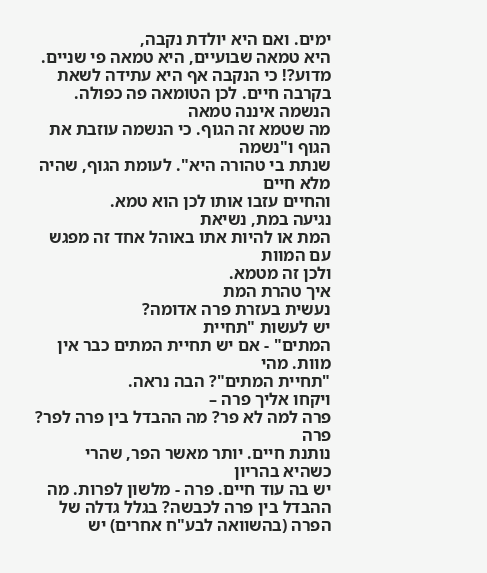ימים. ואם היא יולדת נקבה,
היא טמאה שבועיים, היא טמאה פי שניים. מדוע?! כי הנקבה אף היא עתידה לשאת
בקרבה חיים. לכן הטומאה פה כפולה.
הנשמה איננה טמאה
מה שטמא זה הגוף. כי הנשמה עוזבת את הגוף ו"נשמה
שנתת בי טהורה היא". לעומת הגוף, שהיה מלא חיים
והחיים עזבו אותו לכן הוא טמא.
נגיעה במת, נשיאת
המת או להיות אתו באוהל אחד זה מפגש עם המוות
ולכן זה מטמא.
איך טהרת המת
נעשית בעזרת פרה אדומה?
יש לעשות "תחיית
המתים" - אם יש תחיית המתים כבר אין מוות. מהי
"תחיית המתים"? הבה נראה.
ויקחו אליך פרה –
פרה למה לא פר? מה ההבדל בין פרה לפר? פרה
נותנת חיים. יותר מאשר הפר, שהרי כשהיא בהריון
יש בה עוד חיים. פרה - מלשון לפרות. מה
ההבדל בין פרה לכבשה? בגלל גדלה של הפרה (בהשוואה לבע"ח אחרים) יש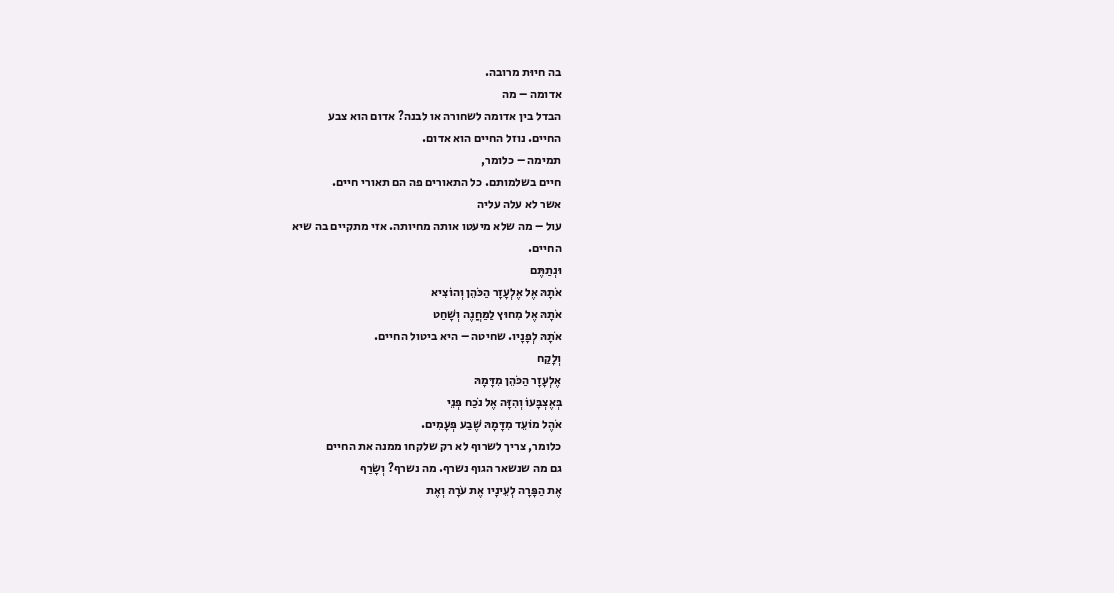בה חיוּת מרובה.
אדומה – מה
הבדל בין אדומה לשחורה או לבנה? אדום הוא צבע
החיים. נוזל החיים הוא אדום.
תמימה – כלומר,
חיים בשלמותם. כל התאורים פה הם תאורי חיים.
אשר לא עלה עליה
עול – מה שלא מיעטו אותה מחיותה. אזי מתקיים בה שיא
החיים.
וּנְתַתֶּם
אֹתָהּ אֶל אֶלְעָזָר הַכֹּהֵן וְהוֹצִיא
אֹתָהּ אֶל מִחוּץ לַמַּחֲנֶה וְשָׁחַט
אֹתָהּ לְפָנָיו. שחיטה – היא ביטול החיים.
וְלָקַח
אֶלְעָזָר הַכֹּהֵן מִדָּמָהּ
בְּאֶצְבָּעוֹ וְהִזָּה אֶל נֹכַח פְּנֵי
אֹהֶל מוֹעֵד מִדָּמָהּ שֶׁבַע פְּעָמִים.
כלומר, צריך לשרוף לא רק שלקחו ממנה את החיים
גם מה שנשאר הגוף נשרף. מה נשרף? וְשָׂרַף
אֶת הַפָּרָה לְעֵינָיו אֶת עֹרָהּ וְאֶת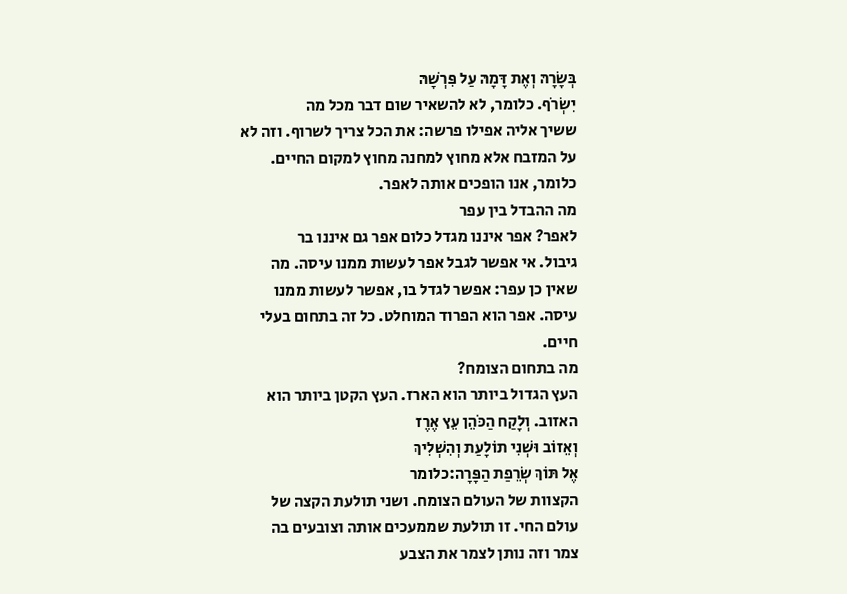בְּשָׂרָהּ וְאֶת דָּמָהּ עַל פִּרְשָׁהּ
יִשְׂרֹף. כלומר, לא להשאיר שום דבר מכל מה
ששיך אליה אפילו פרשה: את הכל צריך לשרוף. וזה לא
על המזבח אלא מחוץ למחנה מחוץ למקום החיים.
כלומר, אנו הופכים אותה לאפר.
מה ההבדל בין עפר
לאפר? אפר איננו מגדל כלום אפר גם איננו בר
גיבול. אי אפשר לגבל אפר לעשות ממנו עיסה. מה
שאין כן עפר: אפשר לגדל בו, אפשר לעשות ממנו
עיסה. אפר הוא הפרוד המוחלט. כל זה בתחום בעלי
חיים.
מה בתחום הצומח?
העץ הגדול ביותר הוא הארז. העץ הקטן ביותר הוא
האזוב. וְלָקַח הַכֹּהֵן עֵץ אֶרֶז
וְאֵזוֹב וּשְׁנִי תוֹלָעַת וְהִשְׁלִיךְ
אֶל תּוֹךְ שְׂרֵפַת הַפָּרָה:כלומר
הקצוות של העולם הצומח. ושני תולעת הקצה של
עולם החי. זו תולעת שממעכים אותה וצובעים בה
צמר וזה נותן לצמר את הצבע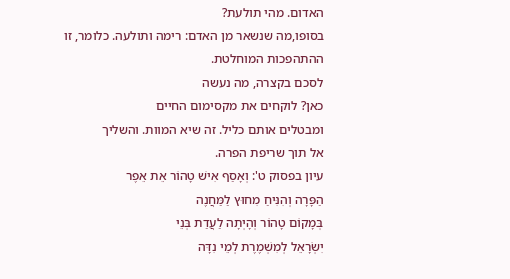האדום. מהי תולעת?
בסופו,מה שנשאר מן האדם: רימה ותולעה. כלומר, זו
ההתהפכות המוחלטת.
לסכם בקצרה, מה נעשה
כאן? לוקחים את מקסימום החיים
ומבטלים אותם כליל. זה שיא המוות. והשליך
אל תוך שריפת הפרה.
עיון בפסוק ט': וְאָסַף אִישׁ טָהוֹר אֵת אֵפֶר
הַפָּרָה וְהִנִּיחַ מִחוּץ לַמַּחֲנֶה
בְּמָקוֹם טָהוֹר וְהָיְתָה לַעֲדַת בְּנֵי
יִשְׂרָאֵל לְמִשְׁמֶרֶת לְמֵי נִדָּה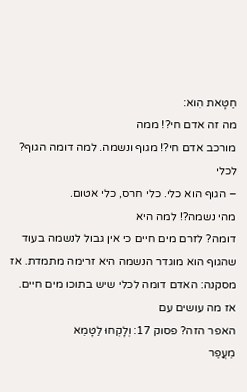חַטָּאת הִוא:
מה זה אדם חי?! ממה
מורכב אדם חי?! מגוף ונשמה. למה דומה הגוף? לכלי
– הגוף הוא כלי. כלי חרס, כלי אטום.
מהי נשמה?! למה היא
דומה? לזרם מים חיים כי אין גבול לנשמה בעוד
שהגוף הוא מוגדר הנשמה היא זרימה מתמדת. אז
מסקנה: האדם דומה לכלי שיש בתוכו מים חיים.
אז מה עושים עם
האפר הזה? פסוק 17: וְלָקְחוּ לַטָּמֵא
מֵעֲפַר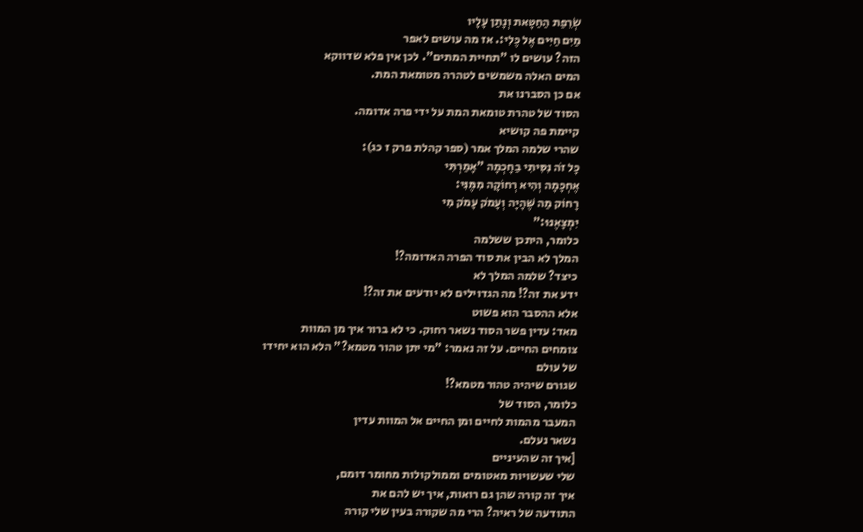שְׂרֵפַת הַחַטָּאת וְנָתַן עָלָיו
מַיִם חַיִּים אֶל כֶּלִי:. אז מה עושים לאפר
הזה? עושים לו "תחיית המתים". לכן אין פלא שדווקא
המים האלה משמשים לטהרה מטומאת המת.
אם כן הסברנו את
הסוד של טהרת טומאת המת על ידי פרה אדומה.
קיימת פה קושיא
שהרי שלמה המלך אמר (ספר קהלת פרק ז כג):
כָּל זֹה נִסִּיתִי בַחָכְמָה "אָמַרְתִּי
אֶחְכָּמָה וְהִיא רְחוֹקָה מִמֶּנִּי:
רָחוֹק מַה שֶּׁהָיָה וְעָמֹק עָמֹק מִי
יִמְצָאֶנּוּ:"
כלומר, היתכן ששלמה
המלך לא הבין את סוד הפרה האדומה?!
כיצד? שלמה המלך לא
ידע את זה?! מה הגדוילים לא יודעים את זה?!
אלא ההסבר הוא פשוט
מאד: עדין פשר הסוד נשאר רחוק. כי לא ברור איך מן המוות
צומחים החיים. על זה נאמר: "מי יתן טהור מטמא?" הלא הוא יחידו
של עולם
שגורם שיהיה טהור מטמא?!
כלומר, הסוד של
המעבר מהמות לחיים ומן החיים אל המוות עדין
נשאר נעלם.
[איך זה שהעיניים
שלי שעשויות מאטומים וממולקולות מחומר דומם,
איך זה קורה שהן גם רואות, איך יש להם את
התודעה של ראיה? הרי מה שקורה בעין שלי קורה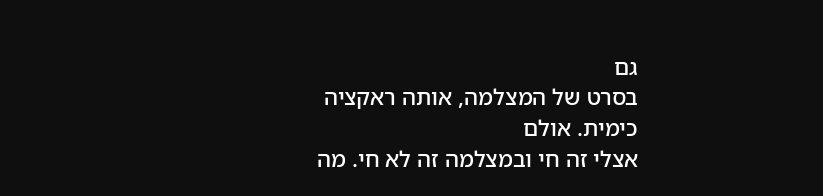גם
בסרט של המצלמה, אותה ראקציה כימית. אולם
אצלי זה חי ובמצלמה זה לא חי. מה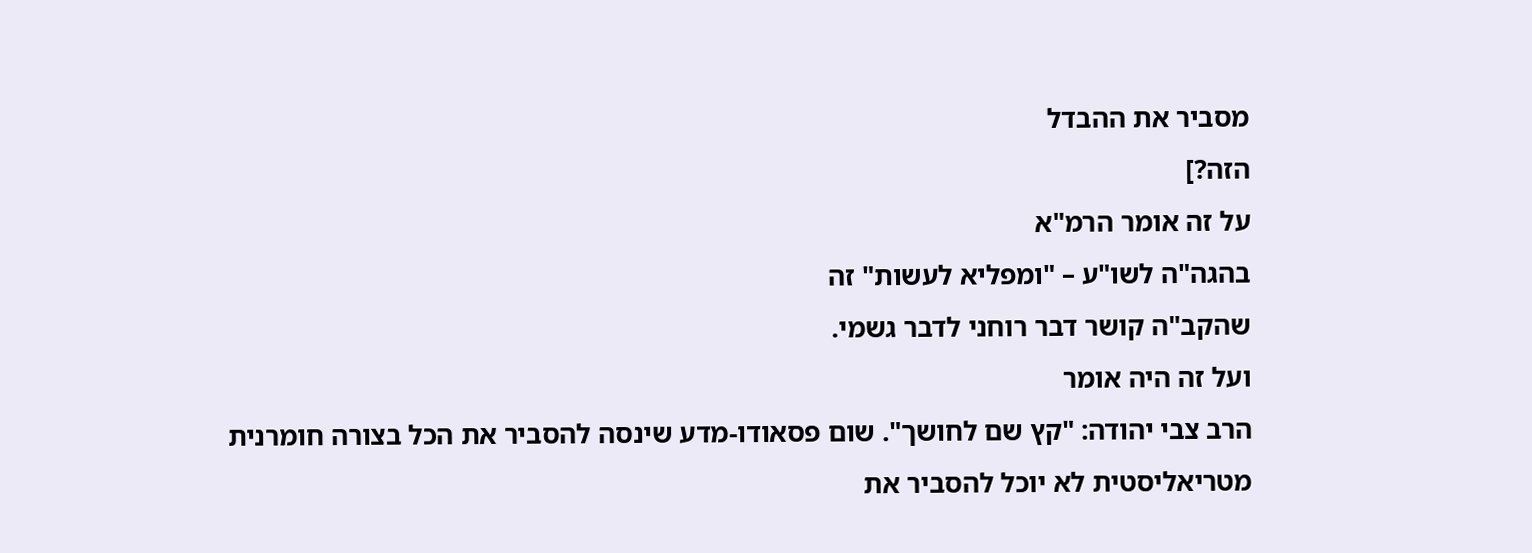מסביר את ההבדל
הזה?]
על זה אומר הרמ"א
בהגה"ה לשו"ע – "ומפליא לעשות" זה
שהקב"ה קושר דבר רוחני לדבר גשמי.
ועל זה היה אומר
הרב צבי יהודה: "קץ שם לחושך". שום פסאודו-מדע שינסה להסביר את הכל בצורה חומרנית
מטריאליסטית לא יוכל להסביר את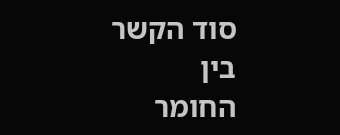סוד הקשר בין
החומר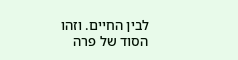לבין החיים. וזהו הסוד של פרה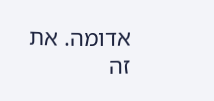אדומה. את
זה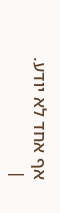אף אחד לא יודע.
|